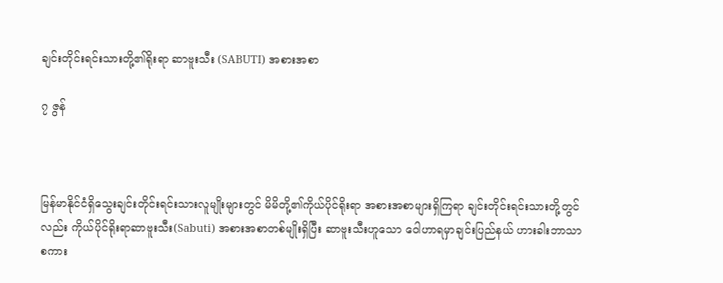ချင်းတိုင်းရင်းသားတို့၏ရိုးရာ ဆာဗူးသီး (SABUTI) အစားအစာ

၇ ဇွန်



မြန်မာနိုင်ငံရှိသွေးချင်းတိုင်းရင်းသားလူမျိုးများတွင် မိမိတို့၏ကိုယ်ပိုင်ရိုးရာ အစားအစာများရှိကြရာ ချင်းတိုင်းရင်းသားတို့တွင်လည်း ကိုယ်ပိုင်ရိုးရာဆာဗူးသီး(Sabuti) အစားအစာတစ်မျိုးရှိပြီး ဆာဗူးသီးဟူသော ဝေါဟာရမှာချင်းပြည်နယ် ဟားခါးဘာသာစကား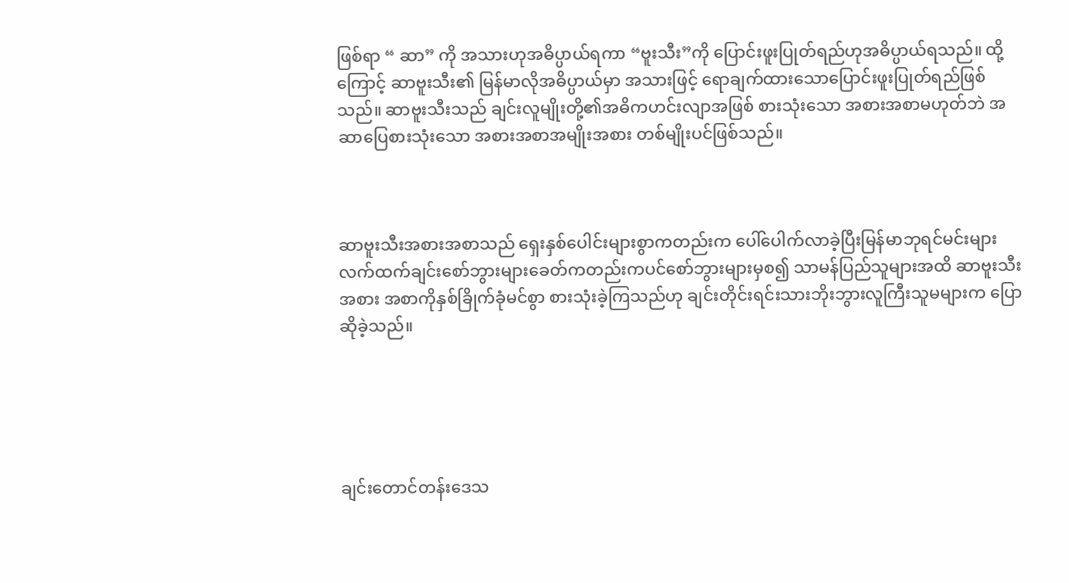ဖြစ်ရာ “ ဆာ” ကို အသားဟုအဓိပ္ပာယ်ရကာ “ဗူးသီး”ကို ပြောင်းဖူးပြုတ်ရည်ဟုအဓိပ္ပာယ်ရသည်။ ထို့ကြောင့် ဆာဗူးသီး၏ မြန်မာလိုအဓိပ္ပာယ်မှာ အသားဖြင့် ရောချက်ထားသောပြောင်းဖူးပြုတ်ရည်ဖြစ်သည်။ ဆာဗူးသီးသည် ချင်းလူမျိုးတို့၏အဓိကဟင်းလျာအဖြစ် စားသုံးသော အစားအစာမဟုတ်ဘဲ အဆာပြေစားသုံးသော အစားအစာအမျိုးအစား တစ်မျိုးပင်ဖြစ်သည်။



ဆာဗူးသီးအစားအစာသည် ရှေးနှစ်ပေါင်းများစွာကတည်းက ပေါ်ပေါက်လာခဲ့ပြီးမြန်မာဘုရင်မင်းများ လက်ထက်ချင်းစော်ဘွားများခေတ်ကတည်းကပင်စော်ဘွားများမှစ၍ သာမန်ပြည်သူများအထိ ဆာဗူးသီးအစား အစာကိုနှစ်ခြိုက်ခုံမင်စွာ စားသုံးခဲ့ကြသည်ဟု ချင်းတိုင်းရင်းသားဘိုးဘွားလူကြီးသူမများက ပြောဆိုခဲ့သည်။





ချင်းတောင်တန်းဒေသ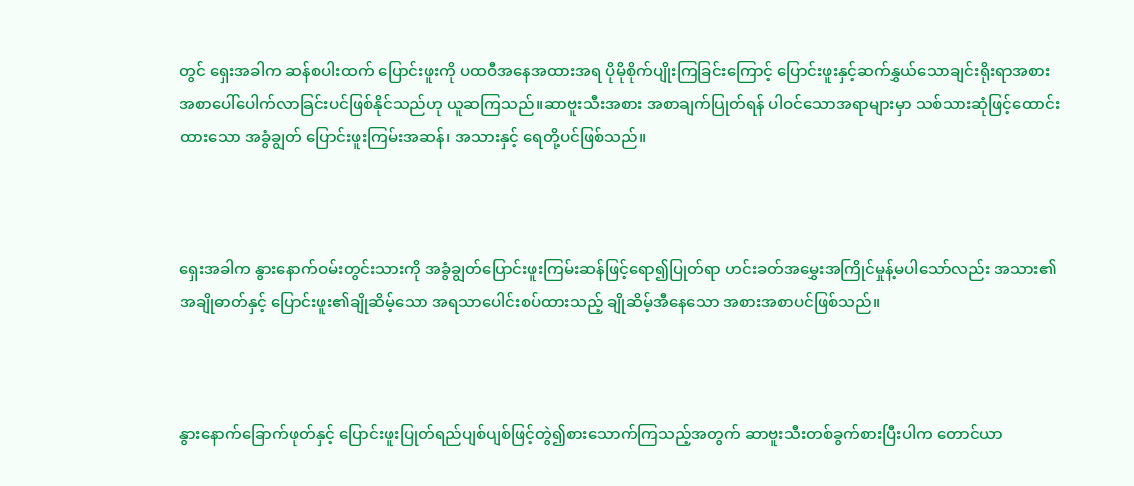တွင် ရှေးအခါက ဆန်စပါးထက် ပြောင်းဖူးကို ပထဝီအနေအထားအရ ပိုမိုစိုက်ပျိုးကြခြင်းကြောင့် ပြောင်းဖူးနှင့်ဆက်နွှယ်သောချင်းရိုးရာအစားအစာပေါ်ပေါက်လာခြင်းပင်ဖြစ်နိုင်သည်ဟု ယူဆကြသည်။ဆာဗူးသီးအစား အစာချက်ပြုတ်ရန် ပါဝင်သောအရာများမှာ သစ်သားဆုံဖြင့်ထောင်းထားသော အခွံချွတ် ပြောင်းဖူးကြမ်းအဆန်၊ အသားနှင့် ရေတို့ပင်ဖြစ်သည်။



ရှေးအခါက နွားနောက်ဝမ်းတွင်းသားကို အခွံချွတ်ပြောင်းဖူးကြမ်းဆန်ဖြင့်ရော၍ပြုတ်ရာ ဟင်းခတ်အမွှေးအကြိုင်မှုန့်မပါသော်လည်း အသား၏အချိုဓာတ်နှင့် ပြောင်းဖူး၏ချိုဆိမ့်သော အရသာပေါင်းစပ်ထားသည့် ချိုဆိမ့်အီနေသော အစားအစာပင်ဖြစ်သည်။



နွားနောက်ခြောက်ဖုတ်နှင့် ပြောင်းဖူးပြုတ်ရည်ပျစ်ပျစ်ဖြင့်တွဲ၍စားသောက်ကြသည့်အတွက် ဆာဗူးသီးတစ်ခွက်စားပြီးပါက တောင်ယာ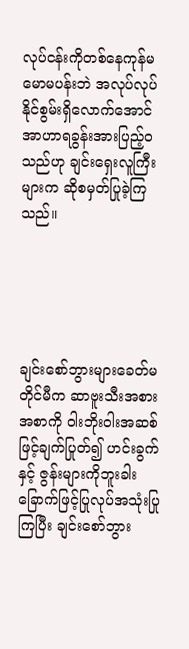လုပ်ငန်းကိုတစ်နေကုန်မမောမပန်းဘဲ အလုပ်လုပ်နိုင်စွမ်းရှိလောက်အောင် အာဟာရခွန်းအားပြည့်ဝသည်ဟု ချင်းရှေးလူကြီးများက ဆိုစမှတ်ပြုခဲ့ကြသည်။





ချင်းစော်ဘွားများခေတ်မတိုင်မီက ဆာဗူးသီးအစားအစာကို ဝါးဘိုးဝါးအဆစ်ဖြင့်ချက်ပြုတ်၍ ဟင်းခွက်နှင့် ဇွန်းများကိုဘူးခါးခြောက်ဖြင့်ပြုလုပ်အသုံးပြုကြပြီး ချင်းစော်ဘွား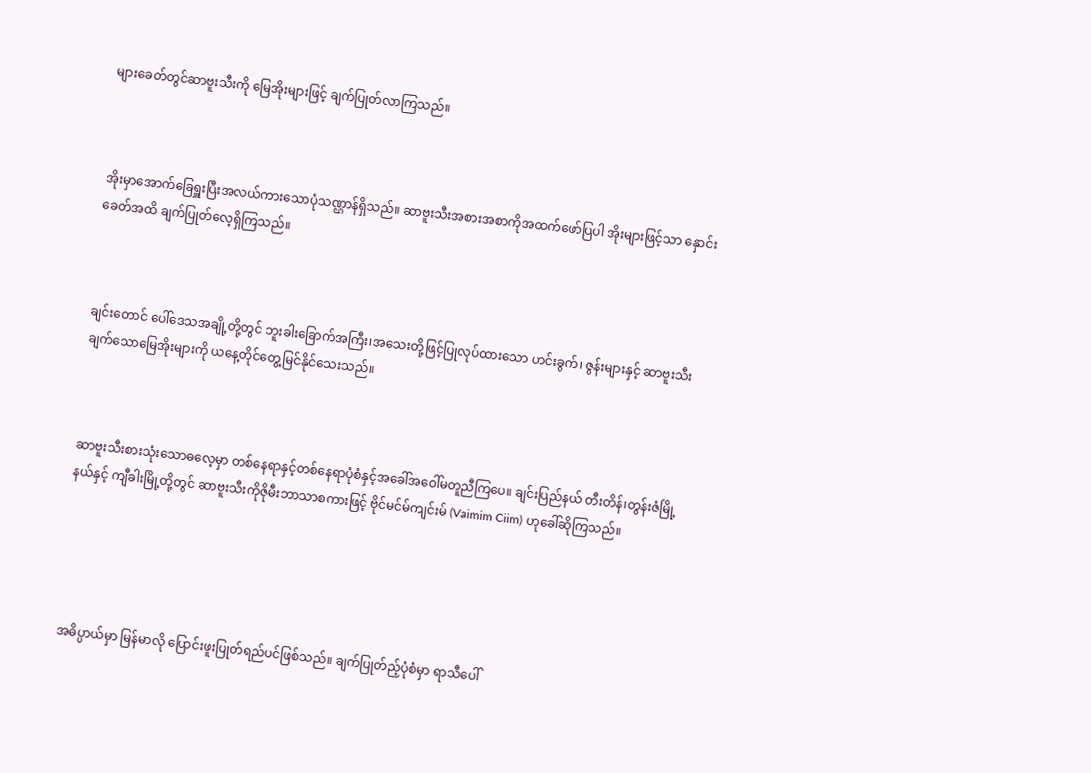များခေတ်တွင်ဆာဗူးသီးကို မြေအိုးများဖြင့် ချက်ပြုတ်လာကြသည်။



အိုးမှာအောက်ခြေရှူးပြီးအလယ်ကားသောပုံသဏ္ဌာန်ရှိသည်။ ဆာဗူးသီးအစားအစာကိုအထက်ဖော်ပြပါ အိုးများဖြင့်သာ နှောင်းခေတ်အထိ ချက်ပြုတ်လေ့ရှိကြသည်။



ချင်းတောင် ပေါ်ဒေသအချို့တို့တွင် ဘူးခါးခြောက်အကြီး၊အသေးတို့ဖြင့်ပြုလုပ်ထားသော ဟင်းခွက်၊ ဇွန်းများနှင့် ဆာဗူးသီးချက်သောမြေအိုးများကို ယနေ့တိုင်တွေ့မြင်နိုင်သေးသည်။



ဆာဗူးသီးစားသုံးသောဓလေ့မှာ တစ်နေရာနှင့်တစ်နေရာပုံစံနှင့်အခေါ်အဝေါ်မတူညီကြပေ။ ချင်းပြည်နယ် တီးတိန်၊တွန်းဇံမြို့နယ်နှင့် ကျီခါးမြို့တို့တွင် ဆာဗူးသီးကိုဇိုမီးဘာသာစကားဖြင့် ဗိုင်မင်မ်ကျင်းမ် (Vaimim Ciim) ဟုခေါ်ဆိုကြသည်။





အဓိပ္ပာယ်မှာ မြန်မာလို ပြောင်းဖူးပြုတ်ရည်ပင်ဖြစ်သည်။ ချက်ပြုတ်ည့်ပုံစံမှာ ရာသီပေါ်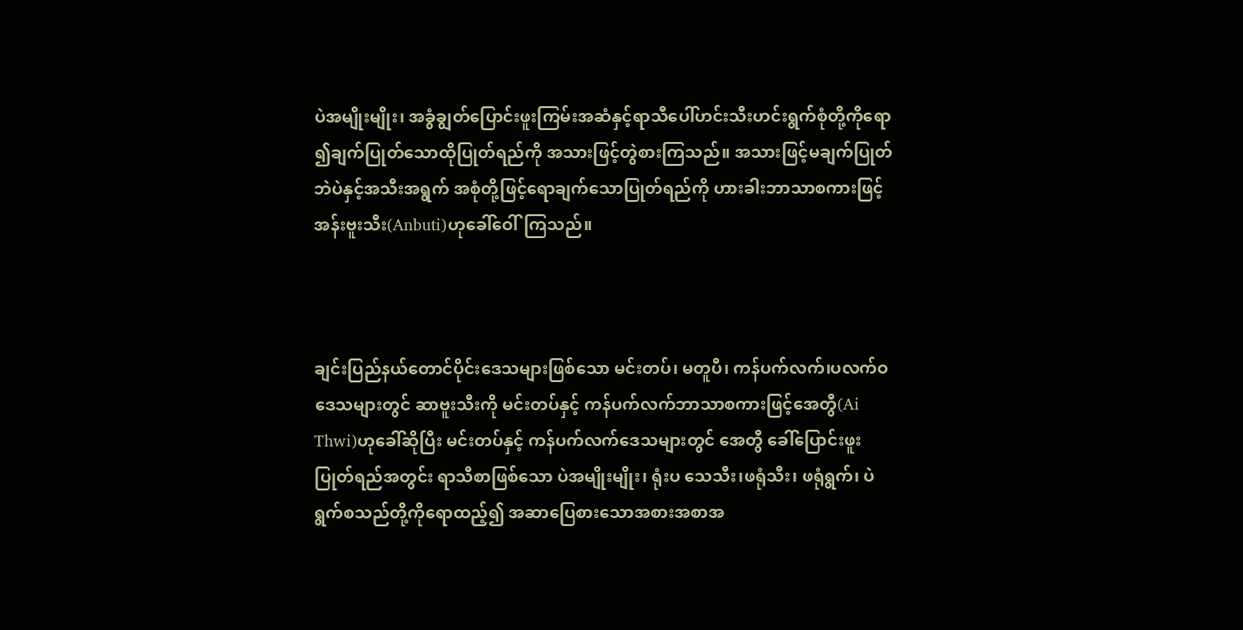ပဲအမျိုးမျိုး၊ အခွံချွတ်ပြောင်းဖူးကြမ်းအဆံနှင့်ရာသီပေါ်ဟင်းသီးဟင်းရွက်စုံတို့ကိုရော ၍ချက်ပြုတ်သောထိုပြုတ်ရည်ကို အသားဖြင့်တွဲစားကြသည်။ အသားဖြင့်မချက်ပြုတ်ဘဲပဲနှင့်အသီးအရွက် အစုံတို့ဖြင့်ရောချက်သောပြုတ်ရည်ကို ဟားခါးဘာသာစကားဖြင့် အန်းဗူးသီး(Anbuti)ဟုခေါ်ဝေါ်ကြသည်။



ချင်းပြည်နယ်တောင်ပိုင်းဒေသများဖြစ်သော မင်းတပ်၊ မတူပီ၊ ကန်ပက်လက်၊ပလက်ဝဒေသများတွင် ဆာဗူးသီးကို မင်းတပ်နှင့် ကန်ပက်လက်ဘာသာစကားဖြင့်အေတွီ(Ai Thwi)ဟုခေါ်ဆိုပြီး မင်းတပ်နှင့် ကန်ပက်လက်ဒေသများတွင် အေတွီ ခေါ်ပြောင်းဖူးပြုတ်ရည်အတွင်း ရာသီစာဖြစ်သော ပဲအမျိုးမျိုး၊ ရုံးပ သေသီး၊ဖရုံသီး၊ ဖရုံရွက်၊ ပဲရွက်စသည်တို့ကိုရောထည့်၍ အဆာပြေစားသောအစားအစာအ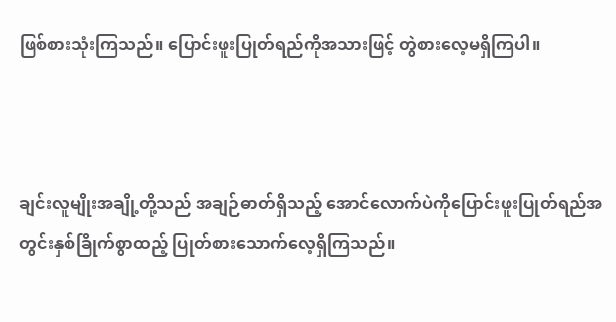ဖြစ်စားသုံးကြသည်။ ပြောင်းဖူးပြုတ်ရည်ကိုအသားဖြင့် တွဲစားလေ့မရှိကြပါ။



ချင်းလူမျိုးအချို့တို့သည် အချဉ်ဓာတ်ရှိသည့် အောင်လောက်ပဲကိုပြောင်းဖူးပြုတ်ရည်အတွင်းနှစ်ခြိုက်စွာထည့် ပြုတ်စားသောက်လေ့ရှိကြသည်။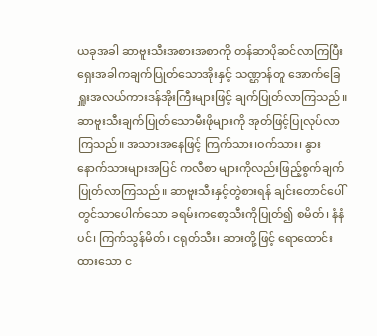ယခုအခါ ဆာဗူးသီးအစားအစာကို တန်ဆာပိုဆင်လာကြပြီးရှေးအခါကချက်ပြုတ်သောအိုးနှင့် သဏ္ဌာန်တူ အောက်ခြေရှူးအလယ်ကားဒန်အိုးကြီးများဖြင့် ချက်ပြုတ်လာကြသည်။ ဆာဗူးသီးချက်ပြုတ်သောမီးဖိုများကို အုတ်ဖြင့်ပြုလုပ်လာကြသည်။ အသားအနေဖြင့် ကြက်သား၊ဝက်သား၊ နွားနောက်သားများအပြင် ကလီစာ များကိုလည်းဖြည့်စွက်ချက်ပြုတ်လာကြသည်။ ဆာဗူးသီးနှင့်တွဲစားရန် ချင်းတောင်ပေါ်တွင်သာပေါက်သော ခရမ်းကစော့သီးကိုပြုတ်၍ စမိတ်၊ နံနံပင်၊ ကြက်သွန်မိတ်၊ ငရုတ်သီး၊ ဆားတို့ဖြင့် ရောထောင်းထားသော င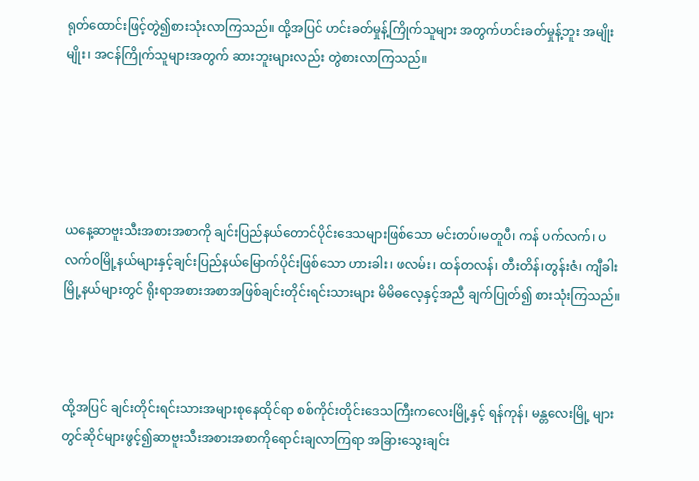ရုတ်ထောင်းဖြင့်တွဲ၍စားသုံးလာကြသည်။ ထို့အပြင် ဟင်းခတ်မှုန့်ကြိုက်သူများ အတွက်ဟင်းခတ်မှုန့်ဘူး အမျိုးမျိုး၊ အငန်ကြိုက်သူများအတွက် ဆားဘူးများလည်း တွဲစားလာကြသည်။





ယနေ့ဆာဗူးသီးအစားအစာကို ချင်းပြည်နယ်တောင်ပိုင်းဒေသများဖြစ်သော မင်းတပ်၊မတူပီ၊ ကန် ပက်လက်၊ ပလက်ဝမြို့နယ်များနှင့်ချင်းပြည်နယ်မြောက်ပိုင်းဖြစ်သော ဟားခါး၊ ဖလမ်း၊ ထန်တလန်၊ တီးတိန်၊တွန်းဇံ၊ ကျီခါးမြို့နယ်များတွင် ရိုးရာအစားအစာအဖြစ်ချင်းတိုင်းရင်းသားများ မိမိဓလေ့နှင့်အညီ ချက်ပြုတ်၍ စားသုံးကြသည်။



ထို့အပြင် ချင်းတိုင်းရင်းသားအများစုနေထိုင်ရာ စစ်ကိုင်းတိုင်းဒေသကြီးကလေးမြို့နှင့် ရန်ကုန်၊ မန္တလေးမြို့ များတွင်ဆိုင်များဖွင့်၍ဆာဗူးသီးအစားအစာကိုရောင်းချလာကြရာ အခြားသွေးချင်း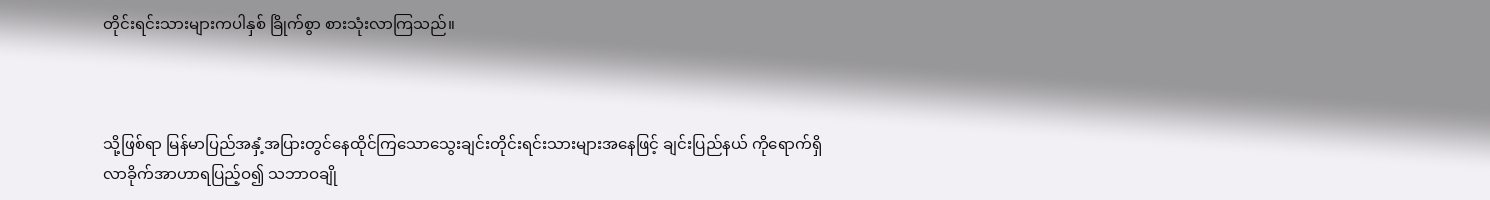တိုင်းရင်းသားများကပါနှစ် ခြိုက်စွာ စားသုံးလာကြသည်။



သို့ဖြစ်ရာ မြန်မာပြည်အနှံ့အပြားတွင်နေထိုင်ကြသောသွေးချင်းတိုင်းရင်းသားများအနေဖြင့် ချင်းပြည်နယ် ကိုရောက်ရှိလာခိုက်အာဟာရပြည့်ဝ၍ သဘာဝချို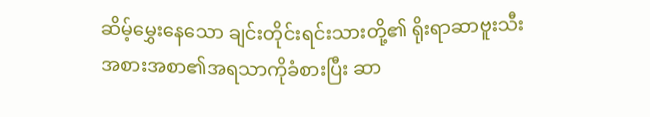ဆိမ့်မွှေးနေသော ချင်းတိုင်းရင်းသားတို့၏ ရိုးရာဆာဗူးသီး အစားအစာ၏အရသာကိုခံစားပြီး ဆာ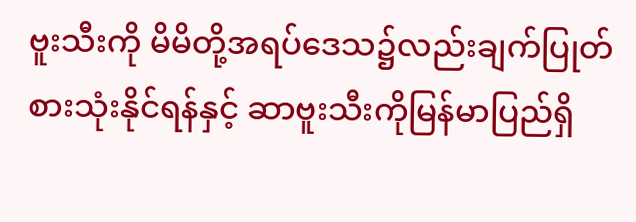ဗူးသီးကို မိမိတို့အရပ်ဒေသ၌လည်းချက်ပြုတ်စားသုံးနိုင်ရန်နှင့် ဆာဗူးသီးကိုမြန်မာပြည်ရှိ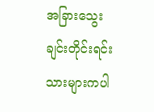အခြားသွေးချင်းတိုင်းရင်းသားများကပါ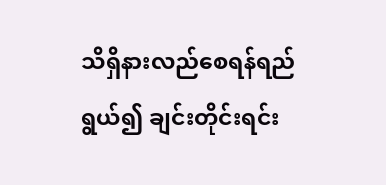သိရှိနားလည်စေရန်ရည်ရွယ်၍ ချင်းတိုင်းရင်း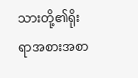သားတို့၏ရိုးရာအစားအစာ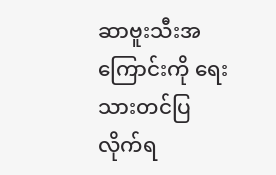ဆာဗူးသီးအကြောင်းကို ရေးသားတင်ပြလိုက်ရ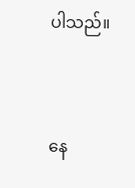ပါသည်။



နေ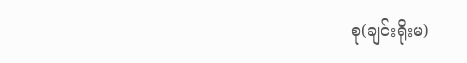စု(ချင်းရိုးမ)